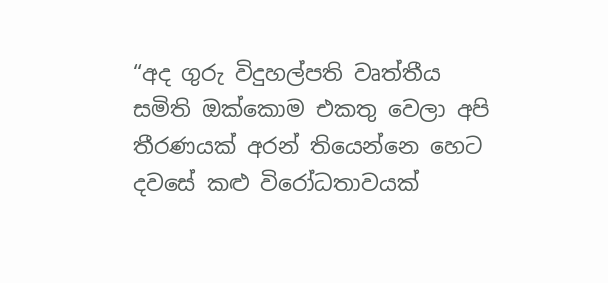“අද ගුරු විදුහල්පති වෘත්තීය සමිති ඔක්කොම එකතු වෙලා අපි තීරණයක් අරන් තියෙන්නෙ හෙට දවසේ කළු විරෝධතාවයක්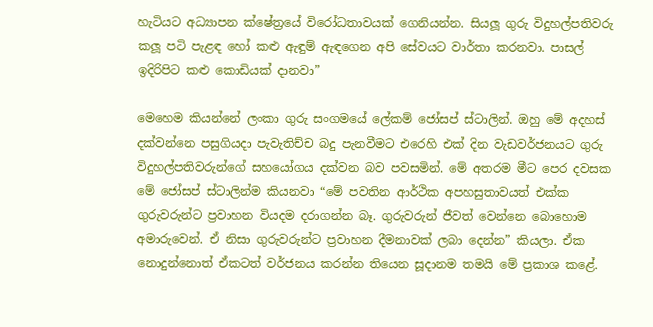හැටියට අධ්‍යාපන ක්ෂේත්‍රයේ විරෝධතාවයක් ගෙනියන්න. සියලූ ගුරු විදුහල්පතිවරු කලූ පටි පැළඳ හෝ කළු ඇඳුම් ඇඳගෙන අපි සේවයට වාර්තා කරනවා. පාසල් ඉදිරිපිට කළු කොඩියක් දානවා”

මෙහෙම කියන්නේ ලංකා ගුරු සංගමයේ ලේකම් ජෝසප් ස්ටාලින්. ඔහු මේ අදහස් දක්වන්නෙ පසුගියදා පැවැතිච්ච බදු පැනවීමට එරෙහි එක් දින වැඩවර්ජනයට ගුරු විදුහල්පතිවරුන්ගේ සහයෝගය දක්වන බව පවසමින්. මේ අතරම මීට පෙර දවසක මේ ජෝසප් ස්ටාලින්ම කියනවා “මේ පවතින ආර්ථික අපහසුතාවයත් එක්ක ගුරුවරුන්ට ප්‍රවාහන වියදම දරාගන්න බෑ. ගුරුවරුන් ජීවත් වෙන්නෙ බොහොම අමාරුවෙන්. ඒ නිසා ගුරුවරුන්ට ප්‍රවාහන දීමනාවක් ලබා දෙන්න” කියලා. ඒක නොදුන්නොත් ඒකටත් වර්ජනය කරන්න තියෙන සූදානම තමයි මේ ප්‍රකාශ කළේ.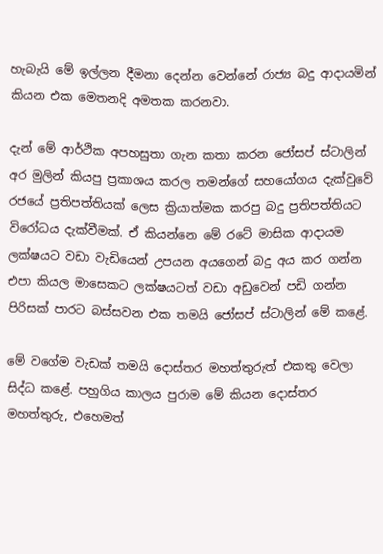හැබැයි මේ ඉල්ලන දීමනා දෙන්න වෙන්නේ රාජ්‍ය බදු ආදායමින් කියන එක මෙතනදි අමතක කරනවා.

දැන් මේ ආර්ථික අපහසුතා ගැන කතා කරන ජෝසප් ස්ටාලින් අර මුලින් කියපු ප්‍රකාශය කරල තමන්ගේ සහයෝගය දැක්වුවේ රජයේ ප්‍රතිපත්තියක් ලෙස ක්‍රියාත්මක කරපු බදු ප්‍රතිපත්තියට විරෝධය දැක්වීමක්. ඒ කියන්නෙ මේ රටේ මාසික ආදායම ලක්ෂයට වඩා වැඩියෙන් උපයන අයගෙන් බදු අය කර ගන්න එපා කියල මාසෙකට ලක්ෂයටත් වඩා අඩුවෙන් පඩි ගන්න පිරිසක් පාරට බස්සවන එක තමයි ජෝසප් ස්ටාලින් මේ කළේ.

මේ වගේම වැඩක් තමයි දොස්තර මහත්තුරුත් එකතු වෙලා සිද්ධ කළේ. පහුගිය කාලය පුරාම මේ කියන දොස්තර මහත්තුරු, එහෙමත්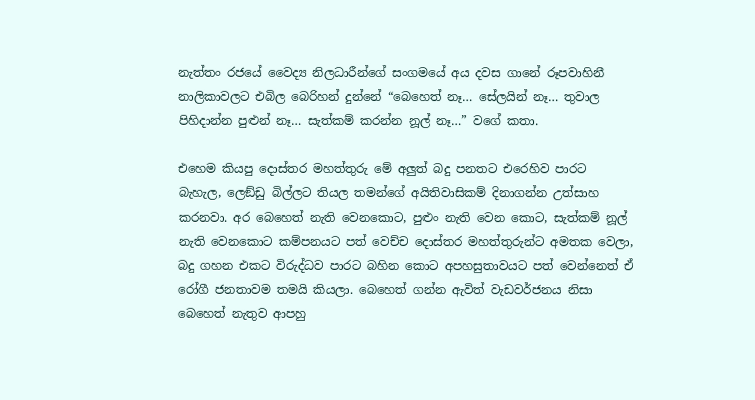නැත්තං රජයේ වෛද්‍ය නිලධාරීන්ගේ සංගමයේ අය දවස ගානේ රූපවාහිනී නාලිකාවලට එබිල බෙරිහන් දුන්නේ “බෙහෙත් නෑ… සේලයින් නෑ… තුවාල පිහිදාන්න පුළුන් නෑ… සැත්කම් කරන්න නූල් නෑ…” වගේ කතා.

එහෙම කියපු දොස්තර මහත්තුරු මේ අලු‍ත් බදු පනතට එරෙහිව පාරට බැහැල, ලෙඞ්ඩු බිල්ලට තියල තමන්ගේ අයිතිවාසිකම් දිනාගන්න උත්සාහ කරනවා. අර බෙහෙත් නැති වෙනකොට, පුළුං නැති වෙන කොට, සැත්කම් නූල් නැති වෙනකොට කම්පනයට පත් වෙච්ච දොස්තර මහත්තුරුන්ට අමතක වෙලා, බදු ගහන එකට විරුද්ධව පාරට බහින කොට අපහසුතාවයට පත් වෙන්නෙත් ඒ රෝගී ජනතාවම තමයි කියලා. බෙහෙත් ගන්න ඇවිත් වැඩවර්ජනය නිසා බෙහෙත් නැතුව ආපහු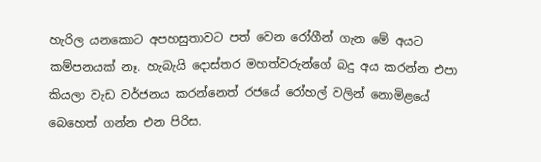හැරිල යනකොට අපහසුතාවට පත් වෙන රෝගීන් ගැන මේ අයට කම්පනයක් නෑ. හැබැයි දොස්තර මහත්වරුන්ගේ බදු අය කරන්න එපා කියලා වැඩ වර්ජනය කරන්නෙත් රජයේ රෝහල් වලින් නොමිළයේ බෙහෙත් ගන්න එන පිරිස.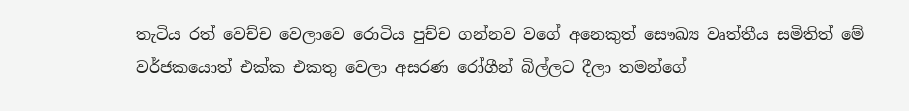තැටිය රත් වෙච්ච වෙලාවෙ රොටිය පුච්ච ගන්නව වගේ අනෙකුත් සෞඛ්‍ය වෘත්තීය සමිතිත් මේ වර්ජකයොත් එක්ක එකතු වෙලා අසරණ රෝගීන් බිල්ලට දීලා තමන්ගේ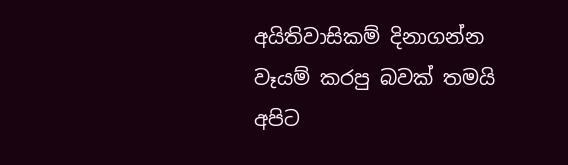අයිතිවාසිකම් දිනාගන්න වෑයම් කරපු බවක් තමයි අපිට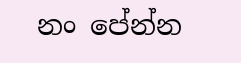නං පේන්න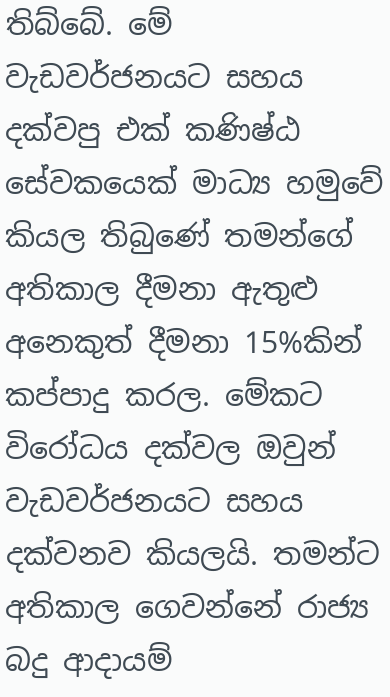තිබ්බේ. මේ වැඩවර්ජනයට සහය දක්වපු එක් කණිෂ්ඨ සේවකයෙක් මාධ්‍ය හමුවේ කියල තිබුණේ තමන්ගේ අතිකාල දීමනා ඇතුළු අනෙකුත් දීමනා 15%කින් කප්පාදු කරල. මේකට විරෝධය දක්වල ඔවුන් වැඩවර්ජනයට සහය දක්වනව කියලයි. තමන්ට අතිකාල ගෙවන්නේ රාජ්‍ය බදු ආදායම්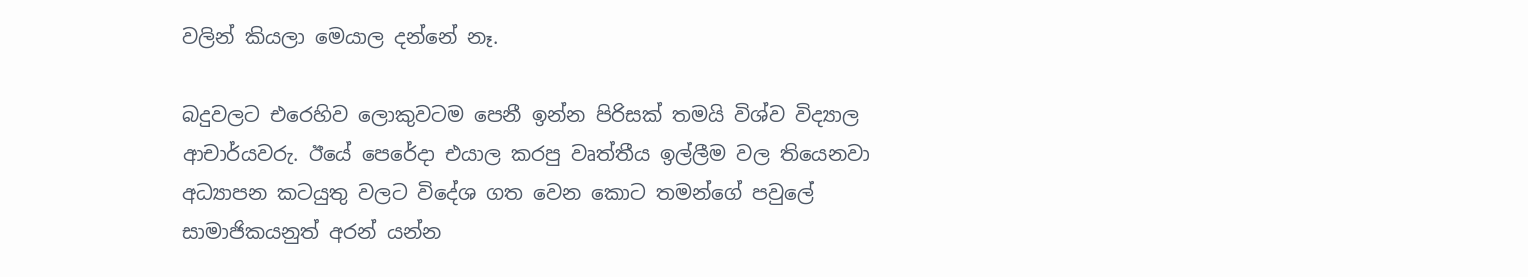වලින් කියලා මෙයාල දන්නේ නෑ.

බදුවලට එරෙහිව ලොකුවටම පෙනී ඉන්න පිරිසක් තමයි විශ්ව විද්‍යාල ආචාර්යවරු. ඊයේ පෙරේදා එයාල කරපු වෘත්තීය ඉල්ලීම වල තියෙනවා අධ්‍යාපන කටයුතු වලට විදේශ ගත වෙන කොට තමන්ගේ පවුලේ සාමාජිකයනුත් අරන් යන්න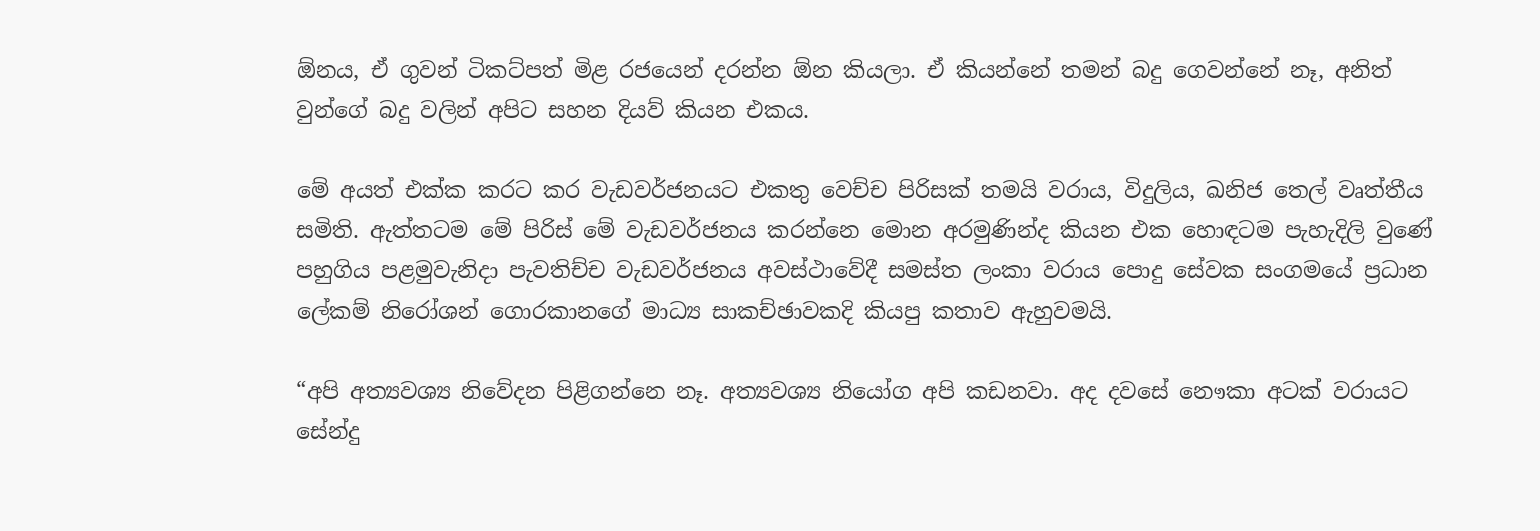ඕනය, ඒ ගුවන් ටිකට්පත් මිළ රජයෙන් දරන්න ඕන කියලා. ඒ කියන්නේ තමන් බදු ගෙවන්නේ නෑ, අනිත් වුන්ගේ බදු වලින් අපිට සහන දියව් කියන එකය.

මේ අයත් එක්ක කරට කර වැඩවර්ජනයට එකතු වෙච්ච පිරිසක් තමයි වරාය, විදුලිය, ඛනිජ තෙල් වෘත්තීය සමිති. ඇත්තටම මේ පිරිස් මේ වැඩවර්ජනය කරන්නෙ මොන අරමුණින්ද කියන එක හොඳටම පැහැදිලි වුණේ පහුගිය පළමුවැනිදා පැවතිච්ච වැඩවර්ජනය අවස්ථාවේදී සමස්ත ලංකා වරාය පොදු සේවක සංගමයේ ප්‍රධාන ලේකම් නිරෝශන් ගොරකානගේ මාධ්‍ය සාකච්ඡාවකදි කියපු කතාව ඇහුවමයි.

“අපි අත්‍යවශ්‍ය නිවේදන පිළිගන්නෙ නෑ. අත්‍යවශ්‍ය නියෝග අපි කඩනවා. අද දවසේ නෞකා අටක් වරායට සේන්දු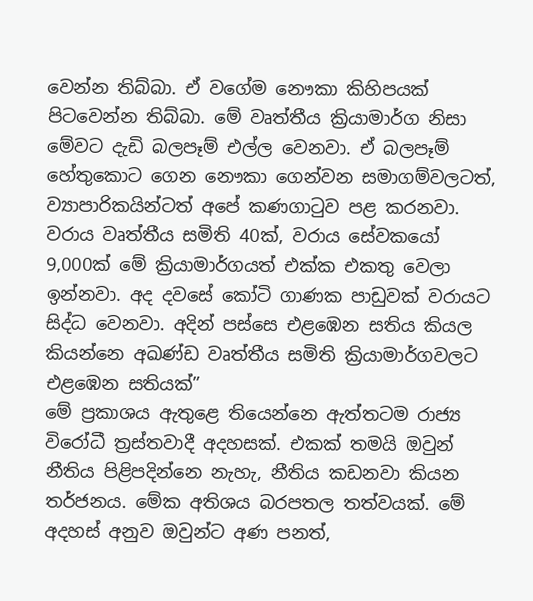වෙන්න තිබ්බා. ඒ වගේම නෞකා කිහිපයක් පිටවෙන්න තිබ්බා. මේ වෘත්තීය ක්‍රියාමාර්ග නිසා මේවට දැඩි බලපෑම් එල්ල වෙනවා. ඒ බලපෑම් හේතුකොට ගෙන නෞකා ගෙන්වන සමාගම්වලටත්, ව්‍යාපාරිකයින්ටත් අපේ කණගාටුව පළ කරනවා. වරාය වෘත්තීය සමිති 40ක්, වරාය සේවකයෝ 9,000ක් මේ ක්‍රියාමාර්ගයත් එක්ක එකතු වෙලා ඉන්නවා. අද දවසේ කෝටි ගාණක පාඩුවක් වරායට සිද්ධ වෙනවා. අදින් පස්සෙ එළඹෙන සතිය කියල කියන්නෙ අඛණ්ඩ වෘත්තීය සමිති ක්‍රියාමාර්ගවලට එළඹෙන සතියක්”
මේ ප්‍රකාශය ඇතුළෙ තියෙන්නෙ ඇත්තටම රාජ්‍ය විරෝධී ත්‍රස්තවාදී අදහසක්. එකක් තමයි ඔවුන් නීතිය පිළිපදින්නෙ නැහැ, නීතිය කඩනවා කියන තර්ජනය. මේක අතිශය බරපතල තත්වයක්. මේ අදහස් අනුව ඔවුන්ට අණ පනත්,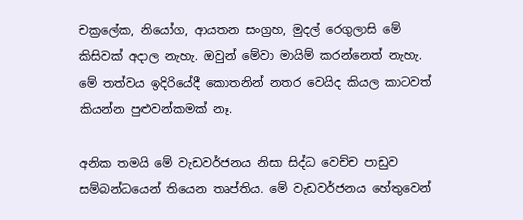චක්‍රලේක, නියෝග, ආයතන සංග්‍රහ, මුදල් රෙගුලාසි මේ කිසිවක් අදාල නැහැ. ඔවුන් මේවා මායිම් කරන්නෙත් නැහැ. මේ තත්වය ඉදිරියේදී කොතනින් නතර වෙයිද කියල කාටවත් කියන්න පුළුවන්කමක් නෑ.

අනික තමයි මේ වැඩවර්ජනය නිසා සිද්ධ වෙච්ච පාඩුව සම්බන්ධයෙන් තියෙන තෘප්තිය. මේ වැඩවර්ජනය හේතුවෙන්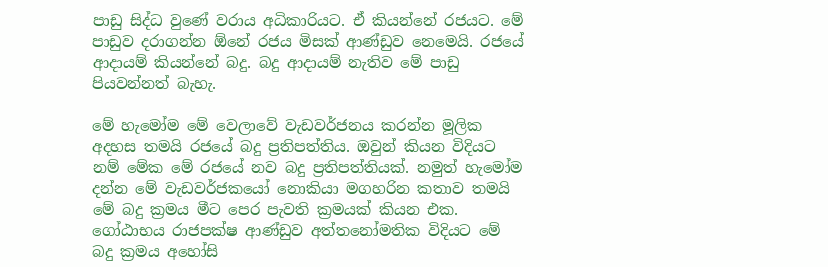පාඩු සිද්ධ වුණේ වරාය අධිකාරියට. ඒ කියන්නේ රජයට. මේ පාඩුව දරාගන්න ඕනේ රජය මිසක් ආණ්ඩුව නෙමෙයි. රජයේ ආදායම් කියන්නේ බදු. බදු ආදායම් නැතිව මේ පාඩු පියවන්නත් බැහැ.

මේ හැමෝම මේ වෙලාවේ වැඩවර්ජනය කරන්න මූලික අදහස තමයි රජයේ බදු ප්‍රතිපත්තිය. ඔවුන් කියන විදියට නම් මේක මේ රජයේ නව බදු ප්‍රතිපත්තියක්. නමුත් හැමෝම දන්න මේ වැඩවර්ජකයෝ නොකියා මගහරින කතාව තමයි මේ බදු ක්‍රමය මීට පෙර පැවති ක්‍රමයක් කියන එක. ගෝඨාභය රාජපක්ෂ ආණ්ඩුව අත්තනෝමතික විදියට මේ බදු ක්‍රමය අහෝසි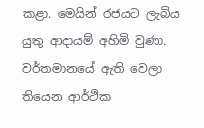කළා. මෙයින් රජයට ලැබිය යුතු ආදායම් අහිමි වුණා. වර්තමානයේ ඇති වෙලා තියෙන ආර්ථික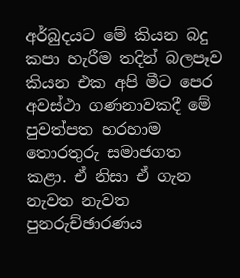අර්බුදයට මේ කියන බදු කපා හැරීම තදින් බලපෑව කියන එක අපි මීට පෙර අවස්ථා ගණනාවකදී මේ පුවත්පත හරහාම තොරතුරු සමාජගත කළා. ඒ නිසා ඒ ගැන නැවත නැවත පුනරුච්ඡාරණය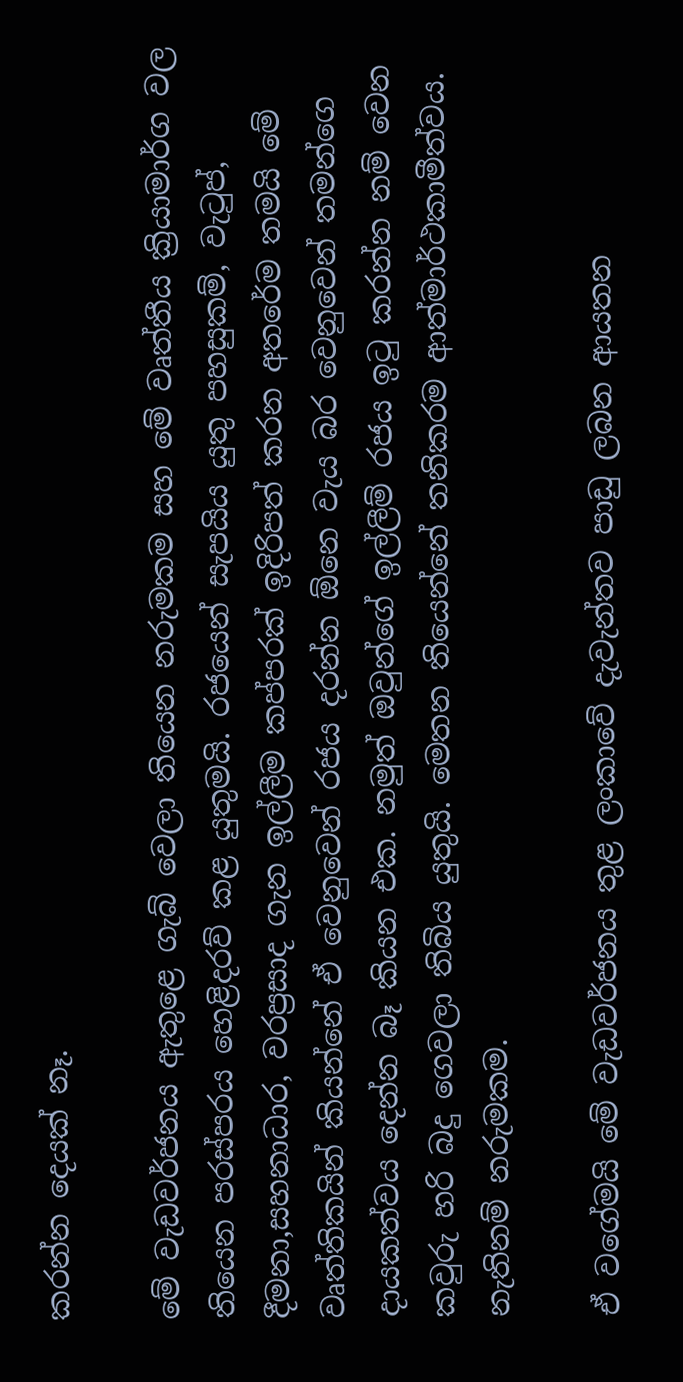කරන්න දෙයක් නෑ.

මේ වැඩවර්ජනය ඇතුළෙ ගැබ් වෙලා තියෙන නරුමකම සහ මේ වෘත්තීය ක්‍රියාමාර්ග වල තියෙන පරස්පරය හෙළිදරව් කළ යුතුමයි. රජයෙන් සැපයිය යුතු පහසුකම්, වැ‍ටුප්, දීමනා,සහනාධාර, වරප්‍රසාද ගැන ඉල්ලීම කප්පරක් ඉදිරිපත් කරන අතරේම තමයි මේ වෘත්තිකයින් කියන්නේ ඒ වෙනුවෙන් රජය දරන්න ඕනෙ වැය බර වෙනුවෙන් තමන්ගෙ දායකත්වය දෙන්න බෑ කියන එක. නමුත් ඔවුන්ගේ ඉල්ලීම් රජය ඉටු කරන්න නම් වෙන කවුරු හරි බදු ගෙවලා තිබිය යුතුයි. මෙතන තියෙන්නේ තනිකරම ආත්මාර්ථකාමීත්වය. නැතිනම් නරුමකම.

ඒ වගේමයි මේ වැඩවර්ජනය තුළ ලංකාවේ දැවැන්තව පාඩු ලබන ආයතන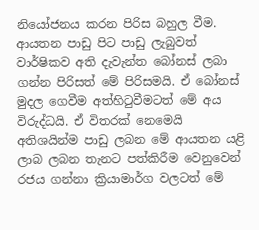නියෝජනය කරන පිරිස බහුල වීම. ආයතන පාඩු පිට පාඩු ලැබුවත් වාර්ෂිකව අති දැවැන්ත බෝනස් ලබා ගන්න පිරිසත් මේ පිරිසමයි. ඒ බෝනස් මුදල ගෙවීම අත්හිටුවීමටත් මේ අය විරුද්ධයි. ඒ විතරක් නෙමෙයි අතිශයින්ම පාඩු ලබන මේ ආයතන යළි ලාබ ලබන තැනට පත්කිරීම වෙනුවෙන් රජය ගන්නා ක්‍රියාමාර්ග වලටත් මේ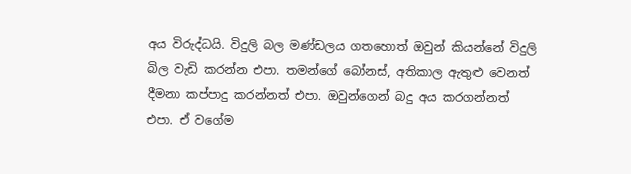අය විරුද්ධයි. විදුලි බල මණ්ඩලය ගතහොත් ඔවුන් කියන්නේ විදුලි බිල වැඩි කරන්න එපා. තමන්ගේ බෝනස්, අතිකාල ඇතුළු වෙනත් දීමනා කප්පාදු කරන්නත් එපා. ඔවුන්ගෙන් බදු අය කරගන්නත් එපා. ඒ වගේම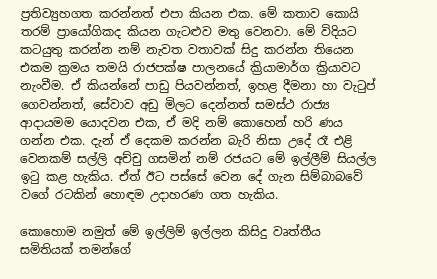ප්‍රතිව්‍යුහගත කරන්නත් එපා කියන එක. මේ කතාව කොයි තරම් ප්‍රායෝගිකද කියන ගැටළුව මතු වෙනවා. මේ විදියට කටයුතු කරන්න නම් නැවත වතාවක් සිදු කරන්න තියෙන එකම ක්‍රමය තමයි රාජපක්ෂ පාලනයේ ක්‍රියාමාර්ග ක්‍රියාවට නැංවීම. ඒ කියන්නේ පාඩු පියවන්නත්, ඉහළ දීමනා හා වැටුප් ගෙවන්නත්, සේවාව අඩු මිලට දෙන්නත් සමස්ථ රාජ්‍ය ආදායමම යොදවන එක, ඒ මදි නම් කොහෙන් හරි ණය ගන්න එක. දැන් ඒ දෙකම කරන්න බැරි නිසා උදේ රෑ එළි වෙනකම් සල්ලි අච්චු ගසමින් නම් රජයට මේ ඉල්ලීම් සියල්ල ඉටු කළ හැකිය. ඒත් ඊට පස්සේ වෙන දේ ගැන සිම්බාබවේ වගේ රටකින් හොඳම උදාහරණ ගත හැකිය.

කොහොම නමුත් මේ ඉල්ලිම් ඉල්ලන කිසිදු වෘත්තීය සමිතියක් තමන්ගේ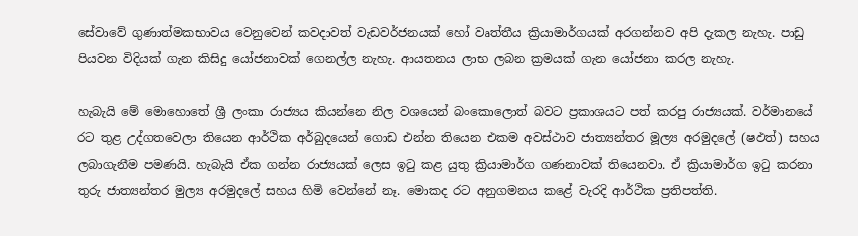සේවාවේ ගුණාත්මකභාවය වෙනුවෙන් කවදාවත් වැඩවර්ජනයක් හෝ වෘත්තීය ක්‍රියාමාර්ගයක් අරගන්නව අපි දැකල නැහැ. පාඩු පියවන විදියක් ගැන කිසිදු යෝජනාවක් ගෙනල්ල නැහැ. ආයතනය ලාභ ලබන ක්‍රමයක් ගැන යෝජනා කරල නැහැ.

හැබැයි මේ මොහොතේ ශ්‍රී ලංකා රාජ්‍යය කියන්නෙ නිල වශයෙන් බංකොලොත් බවට ප්‍රකාශයට පත් කරපු රාජ්‍යයක්. වර්මානයේ රට තුළ උද්ගතවෙලා තියෙන ආර්ථික අර්බුදයෙන් ගොඩ එන්න තියෙන එකම අවස්ථාව ජාත්‍යන්තර මූල්‍ය අරමුදලේ (ෂඵත්‍) සහය ලබාගැනීම පමණයි. හැබැයි ඒක ගන්න රාජ්‍යයක් ලෙස ඉටු කළ යුතු ක්‍රියාමාර්ග ගණනාවක් තියෙනවා. ඒ ක්‍රියාමාර්ග ඉටු කරනා තුරු ජාත්‍යන්තර මුල්‍ය අරමුදලේ සහය හිමි වෙන්නේ නෑ. මොකද රට අනුගමනය කළේ වැරදි ආර්ථික ප්‍රතිපත්ති.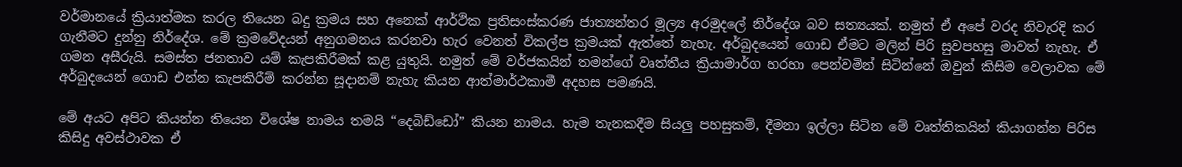වර්මානයේ ක්‍රියාත්මක කරල තියෙන බදු ක්‍රමය සහ අනෙක් ආර්ථික ප්‍රතිසංස්කරණ ජාත්‍යන්තර මූල්‍ය අරමුදලේ නිර්දේශ බව සත්‍යයක්. නමුත් ඒ අපේ වරද නිවැරදි කර ගැනීමට දුන්නු නිර්දේශ. මේ ක්‍රමවේදයන් අනුගමනය කරනවා හැර වෙනත් විකල්ප ක්‍රමයක් ඇත්තේ නැහැ. අර්බුදයෙන් ගොඩ ඒමට මලින් පිරි සුවපහසු මාවත් නැහැ. ඒ ගමන අසීරුයි. සමස්ත ජනතාව යම් කැපකිරීමක් කළ යුතුයි. නමුත් මේ වර්ජකයින් තමන්ගේ වෘත්තීය ක්‍රියාමාර්ග හරහා පෙන්වමින් සිටින්නේ ඔවුන් කිසිම වෙලාවක මේ අර්බුදයෙන් ගොඩ එන්න කැපකිරීම් කරන්න සූදානම් නැහැ කියන ආත්මාර්ථකාමී අදහස පමණයි.

මේ අයට අපිට කියන්න තියෙන විශේෂ නාමය තමයි “දෙබිඩ්ඩෝ” කියන නාමය. හැම තැනකදීම සියලු‍ පහසුකම්, දීමනා ඉල්ලා සිටින මේ වෘත්තිකයින් කියාගන්න පිරිස කිසිදු අවස්ථාවක ඒ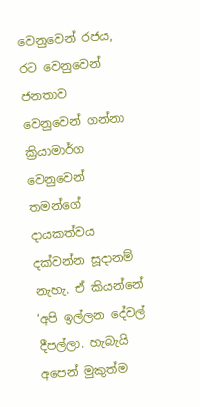වෙනුවෙන් රජය, රට වෙනුවෙන් ජනතාව වෙනුවෙන් ගන්නා ක්‍රියාමාර්ග වෙනුවෙන් තමන්ගේ දායකත්වය දක්වන්න සූදානම් නැහැ. ඒ කියන්නේ ‘අපි ඉල්ලන දේවල් දීපල්ලා. හැබැයි අපෙන් මුකුත්ම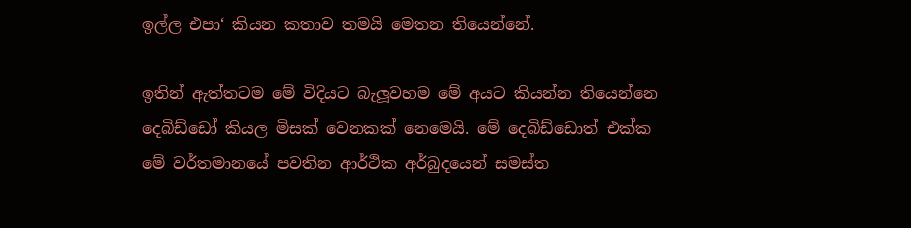ඉල්ල එපා‘ කියන කතාව තමයි මෙතන තියෙන්නේ.

ඉතින් ඇත්තටම මේ විදියට බැලූවහම මේ අයට කියන්න තියෙන්නෙ දෙබිඩ්ඩෝ කියල මිසක් වෙනකක් නෙමෙයි. මේ දෙබිඩ්ඩොත් එක්ක මේ වර්තමානයේ පවතින ආර්ථික අර්බුදයෙන් සමස්ත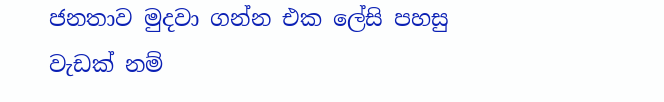ජනතාව මුදවා ගන්න එක ලේසි පහසු වැඩක් නම්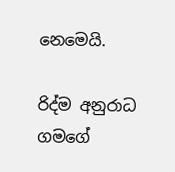නෙමෙයි.

රිද්ම අනුරාධ ගමගේ